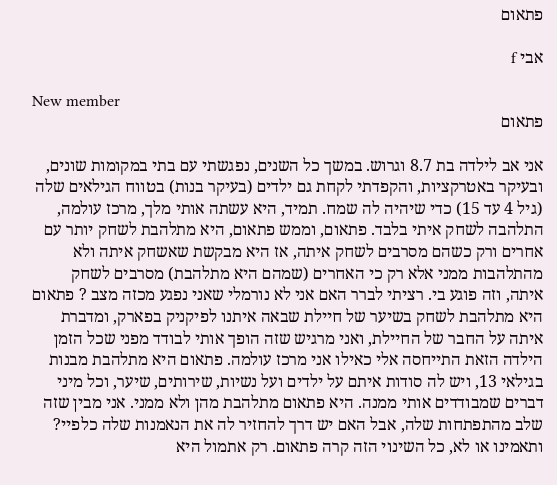פתאום

אבי f

New member
פתאום

אני אב לילדה בת 8.7 וגרוש. במשך כל השנים, נפגשתי עם בתי במקומות שונים, ובעיקר באטרקציות, והקפדתי לקחת גם ילדים (בעיקר בנות) בטווח הגילאים שלה (גיל 4 עד 15) כדי שיהיה לה שמח. תמיד, היא עשתה אותי מלך, מרכז עולמה, התלהבה לשחק איתי בלבד. פתאום, וממש פתאום, היא מתלהבת לשחק יותר עם אחרים ורק כשהם מסרבים לשחק איתה, אז היא מבקשת שאשחק איתה ולא מהתלהבות ממני אלא רק כי האחרים (שמהם היא מתלהבת) מסרבים לשחק איתה, וזה פוגע בי. רציתי לברר האם אני לא נורמלי שאני נפגע מכזה מצב ? פתאום היא מתלהבת לשחק בשיער של חיילת שבאה איתנו לפיקניק בפארק, ומדברת איתה על החבר של החיילת, ואני מרגיש שזה הופך אותי לבודד מפני שכל הזמן הילדה הזאת התייחסה אלי כאילו אני מרכז עולמה. פתאום היא מתלהבת מבנות בגילאי 13, ויש לה סודות איתם על ילדים ועל נשיות, שירותים, שיער, וכל מיני דברים שמבודדים אותי ממנה. היא פתאום מתלהבת מהן ולא ממני. אני מבין שזה שלב מהתפתחות שלה, אבל האם יש דרך להחזיר לה את הנאמנות שלה כלפיי? ותאמינו או לא, כל השינוי הזה קרה פתאום. רק אתמול היא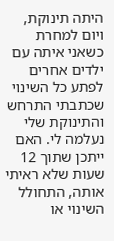היתה תינוקת, ויום למחרת כשאני איתה עם ילדים אחרים לפתע כל השינוי שכתבתי התרחש והתינוקת שלי נעלמה לי. האם ייתכן שתוך 12 שעות שלא ראיתי אותה, התחולל השינוי או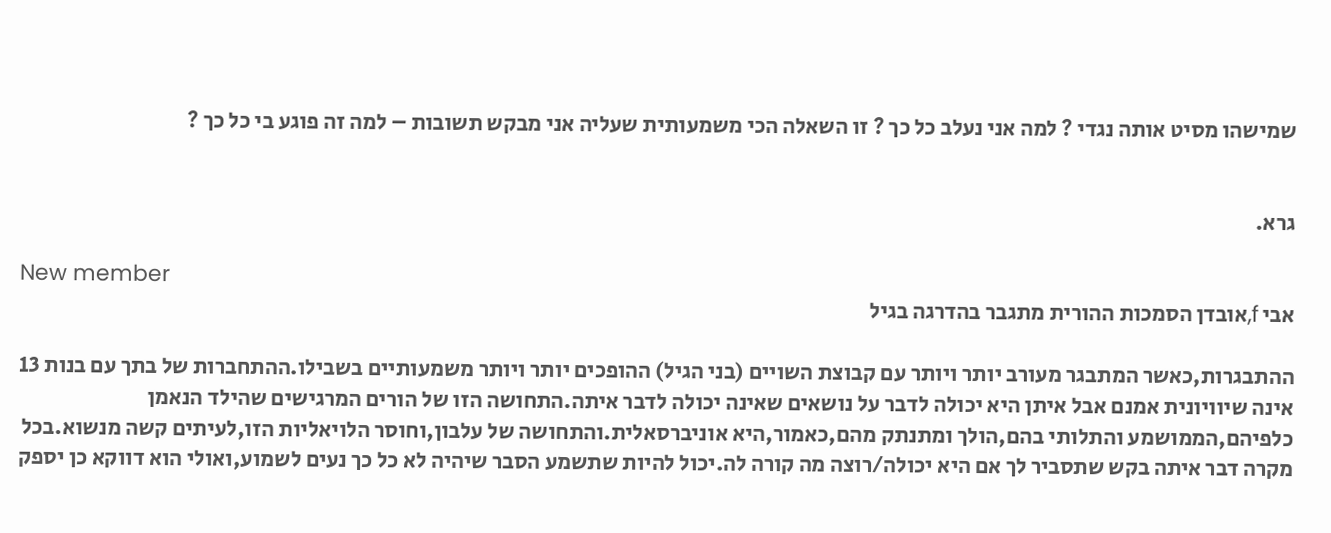שמישהו מסיט אותה נגדי ? למה אני נעלב כל כך ? זו השאלה הכי משמעותית שעליה אני מבקש תשובות – למה זה פוגע בי כל כך ?


גרא.

New member
אבי f,אובדן הסמכות ההורית מתגבר בהדרגה בגיל

ההתבגרות,כאשר המתבגר מעורב יותר ויותר עם קבוצת השויים (בני הגיל) ההופכים יותר ויותר משמעותיים בשבילו.ההתחברות של בתך עם בנות 13 אינה שיוויונית אמנם אבל איתן היא יכולה לדבר על נושאים שאינה יכולה לדבר איתה.התחושה הזו של הורים המרגישים שהילד הנאמן כלפיהם,הממושמע והתלותי בהם,הולך ומתנתק מהם,כאמור,היא אוניברסאלית.והתחושה של עלבון,וחוסר הלויאליות הזו,לעיתים קשה מנשוא.בכל מקרה דבר איתה בקש שתסביר לך אם היא יכולה/רוצה מה קורה לה.יכול להיות שתשמע הסבר שיהיה לא כל כך נעים לשמוע,ואולי הוא דווקא כן יספק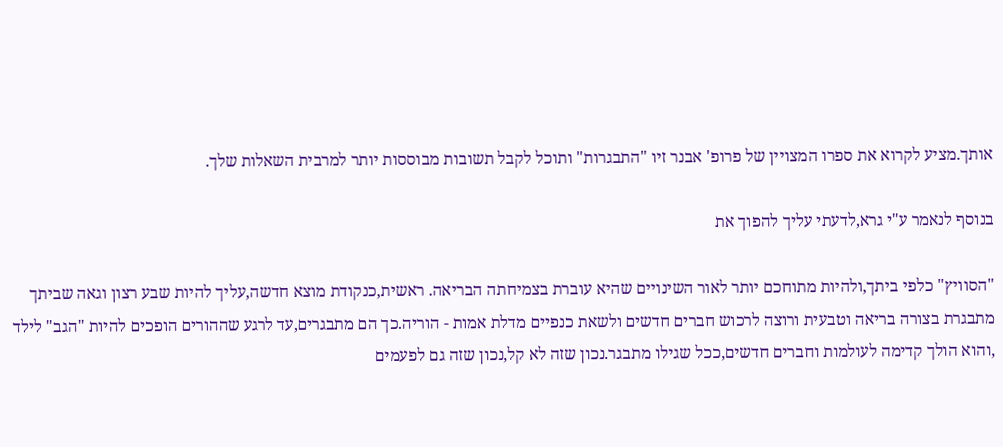אותך.מציע לקרוא את ספרו המצויין של פרופ' אבנר זיו "התבגרות" ותוכל לקבל תשובות מבוססות יותר למרבית השאלות שלך.

בנוסף לנאמר ע"י גרא,לדעתי עליך להפוך את

"הסוויץ" כלפי ביתך,ולהיות מתוחכם יותר לאור השינויים שהיא עוברת בצמיחתה הבריאה. ראשית,כנקודת מוצא חדשה,עליך להיות שבע רצון וגאה שביתך מתבגרת בצורה בריאה וטבעית ורוצה לרכוש חברים חדשים ולשאת כנפיים מדלת אמות - הוריה.כך הם מתבגרים,עד לרגע שההורים הופכים להיות "הגב" לילד ,והוא הולך קדימה לעולמות וחברים חדשים,ככל שגילו מתבגר.נכון שזה לא קל,נכון שזה גם לפעמים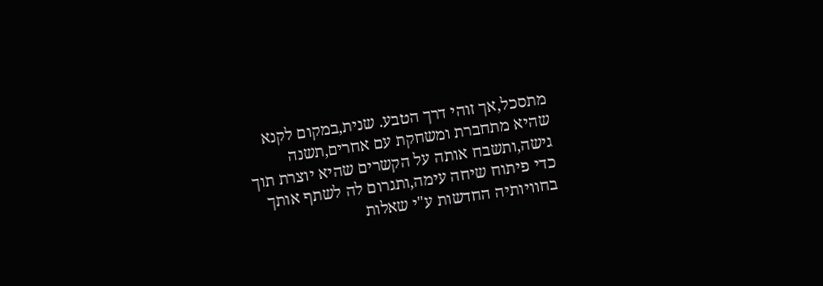מתסכל,אך זוהי דרך הטבע. שנית,במקום לקנא שהיא מתחברת ומשחקת עם אחרים,תשנה גישה,ותשבח אותה על הקשרים שהיא יוצרת תוך כדי פיתוח שיחה עימה,ותגרום לה לשתף אותך בחוויותיה החדשות ע"י שאלות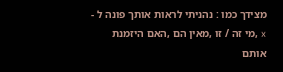מצידך כמו : נהניתי לראות אותך פונה ל - x ,מי זה / זו ,מאין הם ,האם היזמנת אותם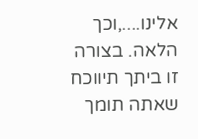אלינו....,וכך הלאה. בצורה זו ביתך תיווכח שאתה תומך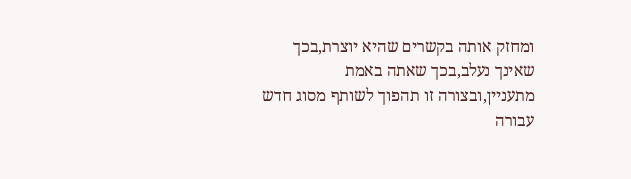ומחזק אותה בקשרים שהיא יוצרת,בכך שאינך נעלב,בכך שאתה באמת מתעניין,ובצורה זו תהפוך לשותף מסוג חדש עבורה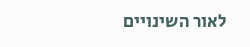לאור השינויים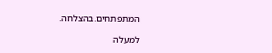המתפתחים.בהצלחה.

למעלה